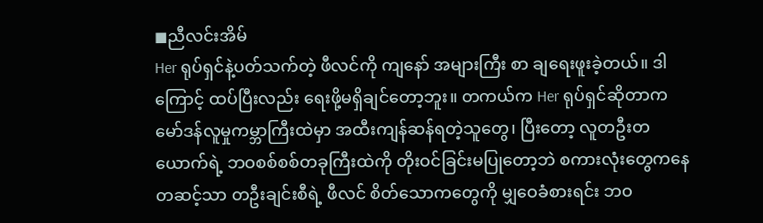◼ညီလင်းအိမ်
Her ရုပ်ရှင်နဲ့ပတ်သက်တဲ့ ဖီလင်ကို ကျနော် အများကြီး စာ ချရေးဖူးခဲ့တယ်။ ဒါကြောင့် ထပ်ပြီးလည်း ရေးဖို့မရှိချင်တော့ဘူး။ တကယ်က Her ရုပ်ရှင်ဆိုတာက မော်ဒန်လူမှုကမ္ဘာကြီးထဲမှာ အထီးကျန်ဆန်ရတဲ့သူတွေ၊ ပြီးတော့ လူတဦးတယောက်ရဲ့ ဘဝစစ်စစ်တခုကြီးထဲကို တိုးဝင်ခြင်းမပြုတော့ဘဲ စကားလုံးတွေကနေ တဆင့်သာ တဦးချင်းစီရဲ့ ဖီလင် စိတ်သောကတွေကို မျှဝေခံစားရင်း ဘဝ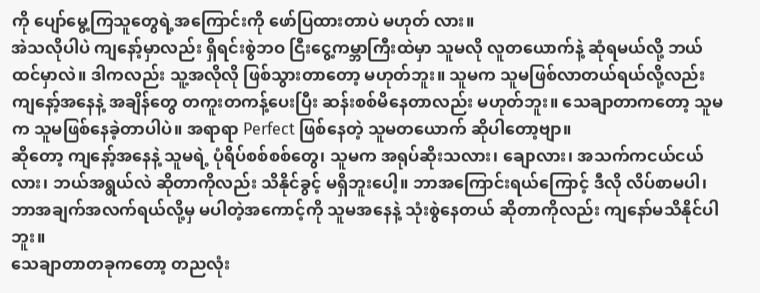ကို ပျော်မွေ့ကြသူတွေရဲ့အကြောင်းကို ဖော်ပြထားတာပဲ မဟုတ် လား။
အဲသလိုပါပဲ ကျနော့်မှာလည်း ရှိရင်းစွဲဘဝ ငြီးငွေ့ကမ္ဘာကြီးထဲမှာ သူမလို လူတယောက်နဲ့ ဆုံရမယ်လို့ ဘယ်ထင်မှာလဲ။ ဒါကလည်း သူ့အလိုလို ဖြစ်သွားတာတော့ မဟုတ်ဘူး။ သူမက သူမဖြစ်လာတယ်ရယ်လို့လည်း ကျနော့်အနေနဲ့ အချိန်တွေ တကူးတကန့်ပေးပြီး ဆန်းစစ်မိနေတာလည်း မဟုတ်ဘူး။ သေချာတာကတော့ သူမက သူမဖြစ်နေခဲ့တာပါပဲ။ အရာရာ Perfect ဖြစ်နေတဲ့ သူမတယောက် ဆိုပါတော့ဗျာ။
ဆိုတော့ ကျနော့်အနေနဲ့ သူမရဲ့ ပုံရိပ်စစ်စစ်တွေ၊ သူမက အရုပ်ဆိုးသလား၊ ချောလား၊ အသက်ကငယ်ငယ်လား၊ ဘယ်အရွယ်လဲ ဆိုတာကိုလည်း သိနိုင်ခွင့် မရှိဘူးပေါ့။ ဘာအကြောင်းရယ်ကြောင့် ဒီလို လိပ်စာမပါ၊ ဘာအချက်အလက်ရယ်လို့မှ မပါတဲ့အကောင့်ကို သူမအနေနဲ့ သုံးစွဲနေတယ် ဆိုတာကိုလည်း ကျနော်မသိနိုင်ပါဘူး။
သေချာတာတခုကတော့ တညလုံး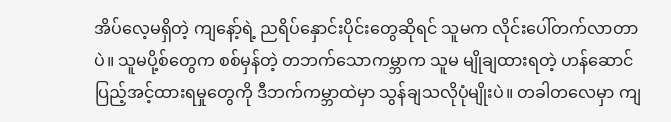အိပ်လေ့မရှိတဲ့ ကျနော့်ရဲ့ ညရိပ်နှောင်းပိုင်းတွေဆိုရင် သူမက လိုင်းပေါ်တက်လာတာပဲ။ သူမပို့စ်တွေက စစ်မှန်တဲ့ တဘက်သောကမ္ဘာက သူမ မျိုချထားရတဲ့ ဟန်ဆောင်ပြည့်အင့်ထားရမှုတွေကို ဒီဘက်ကမ္ဘာထဲမှာ သွန်ချသလိုပုံမျိုးပဲ။ တခါတလေမှာ ကျ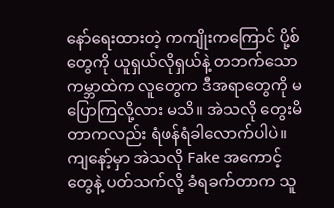နော်ရေးထားတဲ့ ကကျိုးကကြောင် ပို့စ်တွေကို ယူရှယ်လိုရှယ်နဲ့ တဘက်သောကမ္ဘာထဲက လူတွေက ဒီအရာတွေကို မပြောကြလို့လား မသိ။ အဲသလို တွေးမိတာကလည်း ရံဖန်ရံခါလောက်ပါပဲ။ ကျနော့်မှာ အဲသလို Fake အကောင့်တွေနဲ့ ပတ်သက်လို့ ခံရခက်တာက သူ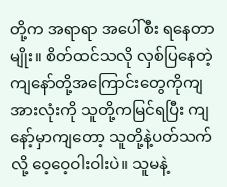တို့က အရာရာ အပေါ်စီး ရနေတာမျိုး။ စိတ်ထင်သလို လှစ်ပြနေတဲ့ ကျနော်တို့အကြောင်းတွေကိုကျ အားလုံးကို သူတို့ကမြင်ရပြီး ကျနော့်မှာကျတော့ သူတို့နဲ့ပတ်သက်လို့ ဝေ့ဝေ့ဝါးဝါးပဲ။ သူမနဲ့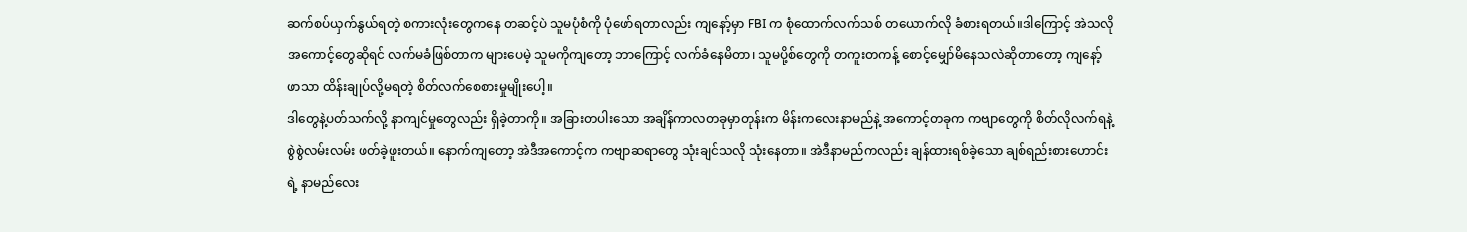ဆက်စပ်ယှက်နွယ်ရတဲ့ စကားလုံးတွေကနေ တဆင့်ပဲ သူမပုံစံကို ပုံဖော်ရတာလည်း ကျနော့်မှာ FBI က စုံထောက်လက်သစ် တယောက်လို ခံစားရတယ်။ဒါကြောင့် အဲသလိုအကောင့်တွေဆိုရင် လက်မခံဖြစ်တာက များပေမဲ့ သူမကိုကျတော့ ဘာကြောင့် လက်ခံနေမိတာ၊ သူမပို့စ်တွေကို တကူးတကန့် စောင့်မျှော်မိနေသလဲဆိုတာတော့ ကျနော့်ဖာသာ ထိန်းချုပ်လို့မရတဲ့ စိတ်လက်စေစားမှုမျိုးပေါ့။
ဒါတွေနဲ့ပတ်သက်လို့ နာကျင်မှုတွေလည်း ရှိခဲ့တာကို။ အခြားတပါးသော အချိန်ကာလတခုမှာတုန်းက မိန်းကလေးနာမည်နဲ့ အကောင့်တခုက ကဗျာတွေကို စိတ်လိုလက်ရနဲ့ စွဲစွဲလမ်းလမ်း ဖတ်ခဲ့ဖူးတယ်။ နောက်ကျတော့ အဲဒီအကောင့်က ကဗျာဆရာတွေ သုံးချင်သလို သုံးနေတာ။ အဲဒီနာမည်ကလည်း ချန်ထားရစ်ခဲ့သော ချစ်ရည်းစားဟောင်းရဲ့ နာမည်လေး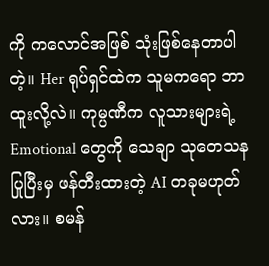ကို ကလောင်အဖြစ် သုံးဖြစ်နေတာပါတဲ့။ Her ရုပ်ရှင်ထဲက သူမကရော ဘာထူးလို့လဲ။ ကုမ္ပဏီက လူသားများရဲ့ Emotional တွေကို သေချာ သုတေသနပြုပြီးမှ ဖန်တီးထားတဲ့ AI တခုမဟုတ်လား။ စမန်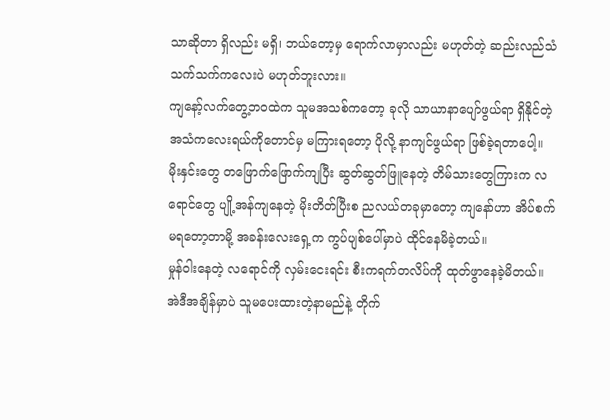သာဆိုတာ ရှိလည်း မရှိ၊ ဘယ်တော့မှ ရောက်လာမှာလည်း မဟုတ်တဲ့ ဆည်းလည်သံ သက်သက်ကလေးပဲ မဟုတ်ဘူးလား။
ကျနော့်လက်တွေ့ဘဝထဲက သူမအသစ်ကတော့ ခုလို သာယာနာပျော်ဖွယ်ရာ ရှိနိုင်တဲ့ အသံကလေးရယ်ကိုတောင်မှ မကြားရတော့ ပိုလို့ နာကျင်ဖွယ်ရာ ဖြစ်ခဲ့ရတာပေါ့။ မိုးနှင်းတွေ တဖြောက်ဖြောက်ကျပြီး ဆွတ်ဆွတ်ဖြူနေတဲ့ တိမ်သားတွေကြားက လရောင်တွေ ပျို့အန်ကျနေတဲ့ မိုးတိတ်ပြီးစ ညလယ်တခုမှာတော့ ကျနော်ဟာ အိပ်စက်မရတော့တာမို့ အခန်းလေးရှေ့က ကွပ်ပျစ်ပေါ်မှာပဲ ထိုင်နေမိခဲ့တယ်။
မှုန်ဝါးနေတဲ့ လရောင်ကို လှမ်းငေးရင်း စီးကရက်တလိပ်ကို ထုတ်ဖွာနေခဲ့မိတယ်။ အဲဒီအချိန်မှာပဲ သူမပေးထားတဲ့နာမည်နဲ့ တိုက်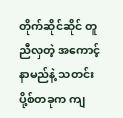တိုက်ဆိုင်ဆိုင် တူညီလှတဲ့ အကောင့်နာမည်နဲ့ သတင်းပို့စ်တခုက ကျ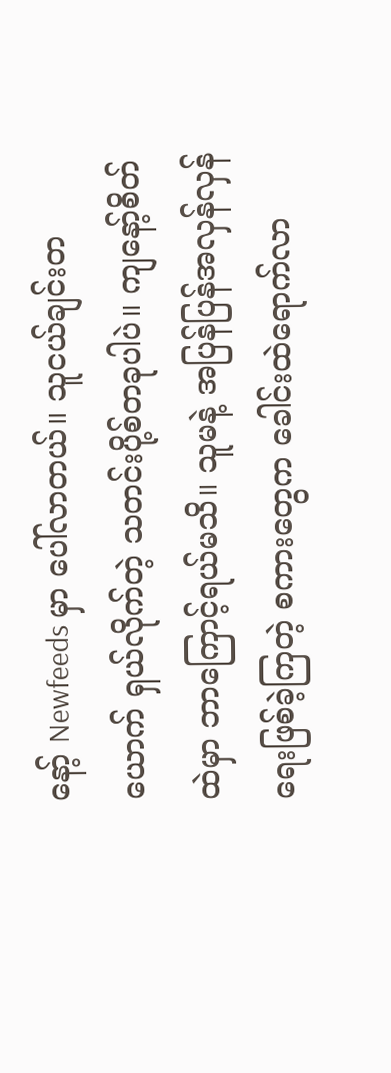နော့် Newfeeds မှာ ပေါ်လာတယ်။ သူငယ်ချင်းတယောက် ရှယ်လိုက်တဲ့ သတင်းပို့စ်တခုပါပဲ။ ကျနော့်စိတ် ထဲမှာ ဘာကြောင့်ရယ်မသိ။ သူမနဲ့ အပြန်ပြန်အလှန်လှန် ရေးဖြစ်ခဲ့ကြတဲ့ စကားတွေက ခေါင်းထဲရောက်လာ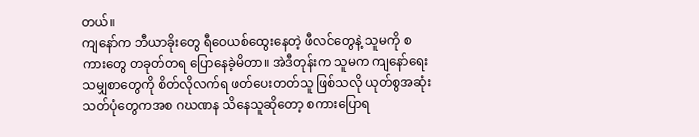တယ်။
ကျနော်က ဘီယာခိုးတွေ ရီဝေယစ်ထွေးနေတဲ့ ဖီလင်တွေနဲ့ သူမကို စကားတွေ တခုတ်တရ ပြောနေခဲ့မိတာ။ အဲဒီတုန်းက သူမက ကျနော်ရေးသမျှစာတွေကို စိတ်လိုလက်ရ ဖတ်ပေးတတ်သူ ဖြစ်သလို ယုတ်စွအဆုံး သတ်ပုံတွေကအစ ဂဃဏန သိနေသူဆိုတော့ စကားပြောရ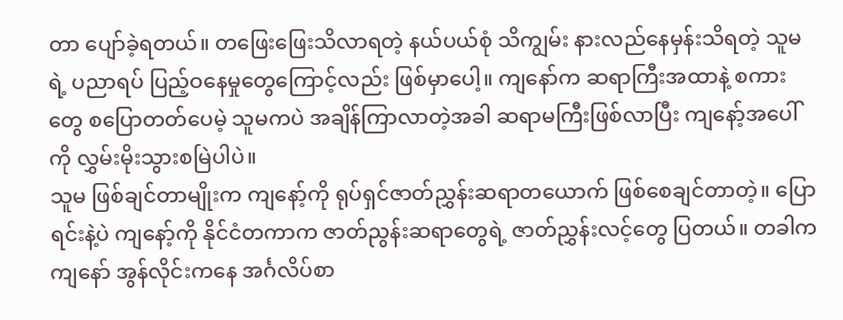တာ ပျော်ခဲ့ရတယ်။ တဖြေးဖြေးသိလာရတဲ့ နယ်ပယ်စုံ သိကျွမ်း နားလည်နေမှန်းသိရတဲ့ သူမရဲ့ ပညာရပ် ပြည့်ဝနေမှုတွေကြောင့်လည်း ဖြစ်မှာပေါ့။ ကျနော်က ဆရာကြီးအထာနဲ့ စကားတွေ စပြောတတ်ပေမဲ့ သူမကပဲ အချိန်ကြာလာတဲ့အခါ ဆရာမကြီးဖြစ်လာပြီး ကျနော့်အပေါ်ကို လွှမ်းမိုးသွားစမြဲပါပဲ။
သူမ ဖြစ်ချင်တာမျိုးက ကျနော့်ကို ရုပ်ရှင်ဇာတ်ညွှန်းဆရာတယောက် ဖြစ်စေချင်တာတဲ့။ ပြောရင်းနဲ့ပဲ ကျနော့်ကို နိုင်ငံတကာက ဇာတ်ညွန်းဆရာတွေရဲ့ ဇာတ်ညွှန်းလင့်တွေ ပြတယ်။ တခါက ကျနော် အွန်လိုင်းကနေ အင်္ဂလိပ်စာ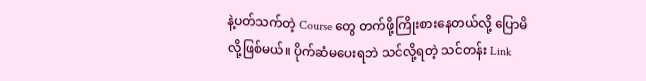နဲ့ပတ်သက်တဲ့ Course တွေ တက်ဖို့ကြိုးစားနေတယ်လို့ ပြောမိလို့ဖြစ်မယ်။ ပိုက်ဆံမပေးရဘဲ သင်လို့ရတဲ့ သင်တန်း Link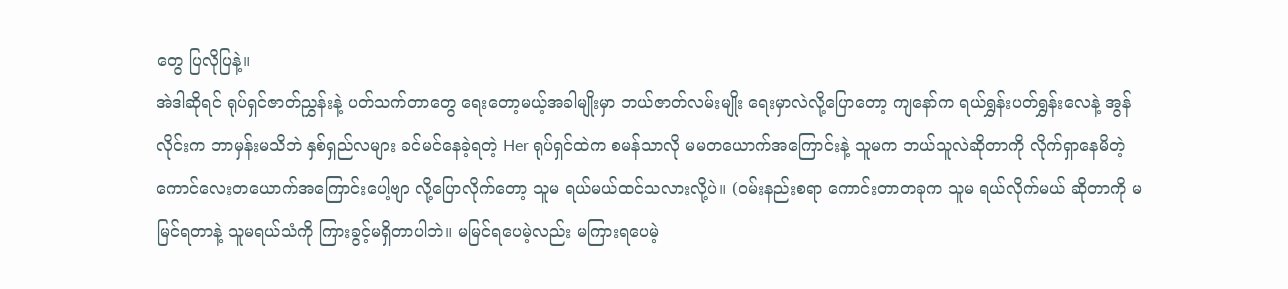တွေ ပြလိုပြနဲ့။
အဲဒါဆိုရင် ရုပ်ရှင်ဇာတ်ညွှန်းနဲ့ ပတ်သက်တာတွေ ရေးတော့မယ့်အခါမျိုးမှာ ဘယ်ဇာတ်လမ်းမျိုး ရေးမှာလဲလို့ပြောတော့ ကျနော်က ရယ်ရွှန်းပတ်ရွှန်းလေနဲ့ အွန်လိုင်းက ဘာမှန်းမသိဘဲ နှစ်ရှည်လများ ခင်မင်နေခဲ့ရတဲ့ Her ရုပ်ရှင်ထဲက စမန်သာလို မမတယောက်အကြောင်းနဲ့ သူမက ဘယ်သူလဲဆိုတာကို လိုက်ရှာနေမိတဲ့ ကောင်လေးတယောက်အကြောင်းပေါ့ဗျာ လို့ပြောလိုက်တော့ သူမ ရယ်မယ်ထင်သလားလို့ပဲ။ (ဝမ်းနည်းစရာ ကောင်းတာတခုက သူမ ရယ်လိုက်မယ် ဆိုတာကို မမြင်ရတာနဲ့ သူမရယ်သံကို ကြားခွင့်မရှိတာပါဘဲ။ မမြင်ရပေမဲ့လည်း မကြားရပေမဲ့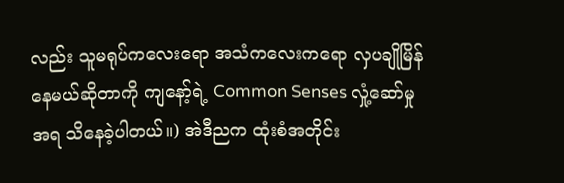လည်း သူမရုပ်ကလေးရော အသံကလေးကရော လှပချိုမြိန်နေမယ်ဆိုတာကို ကျနော့်ရဲ့ Common Senses လှုံ့ဆော်မှုအရ သိနေခဲ့ပါတယ်။) အဲဒီညက ထုံးစံအတိုင်း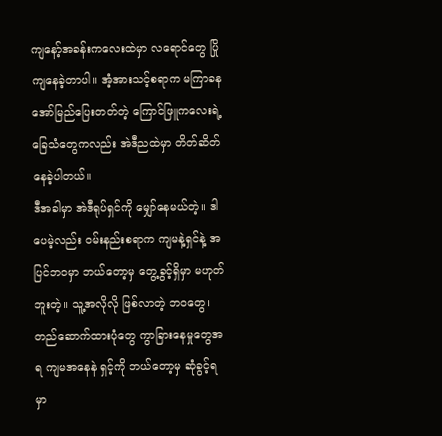ကျနော့်အခန်းကလေးထဲမှာ လရောင်တွေ ပြိုကျနေခဲ့တာပါ။ အံ့အားသင့်စရာက မကြာခန အော်မြည်ပြေးတတ်တဲ့ ကြောင်ဖြူကလေးရဲ့ ခြေသံတွေကလည်း အဲဒီညထဲမှာ တိတ်ဆိတ် နေခဲ့ပါတယ်။
ဒီအခါမှာ အဲဒီရုပ်ရှင်ကို မျှော်နေမယ်တဲ့။ ဒါပေမဲ့လည်း ဝမ်းနည်းစရာက ကျမနဲ့ရှင်နဲ့ အပြင်ဘဝမှာ ဘယ်တော့မှ တွေ့ခွင့်ရှိမှာ မဟုတ်ဘူးတဲ့။ သူ့အလိုလို ဖြစ်လာတဲ့ ဘဝတွေ၊ တည်ဆောက်ထားပုံတွေ ကွာခြားနေမှုတွေအရ ကျမအနေနဲ ရှင့်ကို ဘယ်တော့မှ ဆုံခွင့်ရမှာ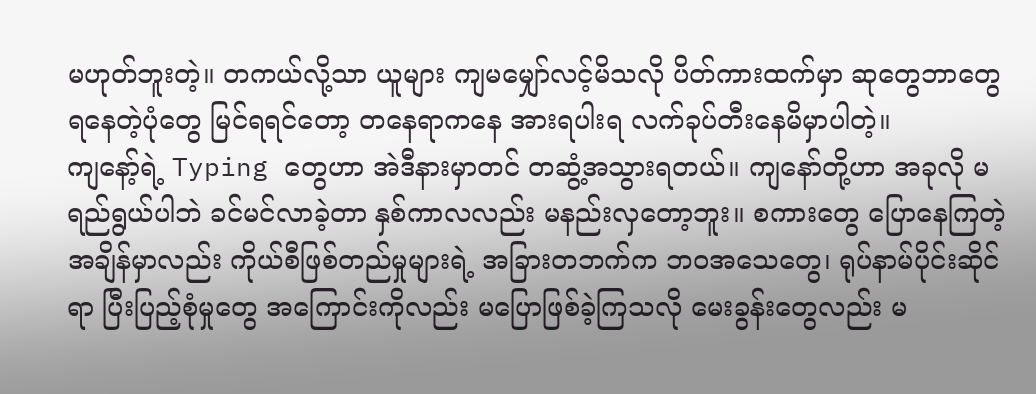မဟုတ်ဘူးတဲ့။ တကယ်လို့သာ ယူများ ကျမမျှော်လင့်မိသလို ပိတ်ကားထက်မှာ ဆုတွေဘာတွေ ရနေတဲ့ပုံတွေ မြင်ရရင်တော့ တနေရာကနေ အားရပါးရ လက်ခုပ်တီးနေမိမှာပါတဲ့။
ကျနော့်ရဲ့ Typing တွေဟာ အဲဒီနားမှာတင် တဆွံ့အသွားရတယ်။ ကျနော်တို့ဟာ အခုလို မရည်ရွယ်ပါဘဲ ခင်မင်လာခဲ့တာ နှစ်ကာလလည်း မနည်းလှတော့ဘူး။ စကားတွေ ပြောနေကြတဲ့အချိန်မှာလည်း ကိုယ်စီဖြစ်တည်မှုများရဲ့ အခြားတဘက်က ဘဝအသေတွေ၊ ရုပ်နာမ်ပိုင်းဆိုင်ရာ ပြီးပြည့်စုံမှုတွေ အကြောင်းကိုလည်း မပြောဖြစ်ခဲ့ကြသလို မေးခွန်းတွေလည်း မ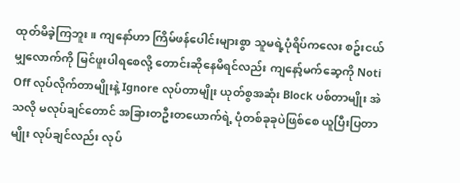ထုတ်မိခဲ့ကြဘူး။ ကျနော်ဟာ ကြိမ်ဖန်ပေါင်းများစွာ သူမရဲ့ပုံရိပ်ကလေး စဥ်းငယ်မျှလောက်ကို မြင်ဖူးပါရစေလို့ တောင်းဆိုနေမိရင်လည်း ကျနော့်မက်ဆေ့ကို Noti Off လုပ်လိုက်တာမျိုးနဲ့ Ignore လုပ်တာမျိုး ယုတ်စွအဆုံး Block ပစ်တာမျိုး အဲသလို မလုပ်ချင်တောင် အခြားတဦးတယောက်ရဲ့ ပုံတစ်ခုခုပဲဖြစ်စေ ယူပြီးပြတာမျိုး လုပ်ချင်လည်း လုပ်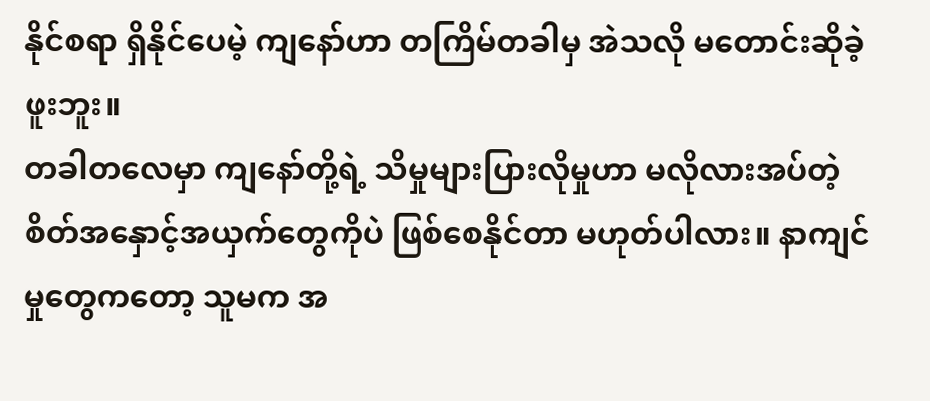နိုင်စရာ ရှိနိုင်ပေမဲ့ ကျနော်ဟာ တကြိမ်တခါမှ အဲသလို မတောင်းဆိုခဲ့ဖူးဘူး။
တခါတလေမှာ ကျနော်တို့ရဲ့ သိမှုများပြားလိုမှုဟာ မလိုလားအပ်တဲ့ စိတ်အနှောင့်အယှက်တွေကိုပဲ ဖြစ်စေနိုင်တာ မဟုတ်ပါလား။ နာကျင်မှုတွေကတော့ သူမက အ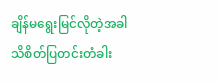ချိန်မရွေးမြင်လိုတဲ့အခါ သိစိတ်ပြတင်းတံခါး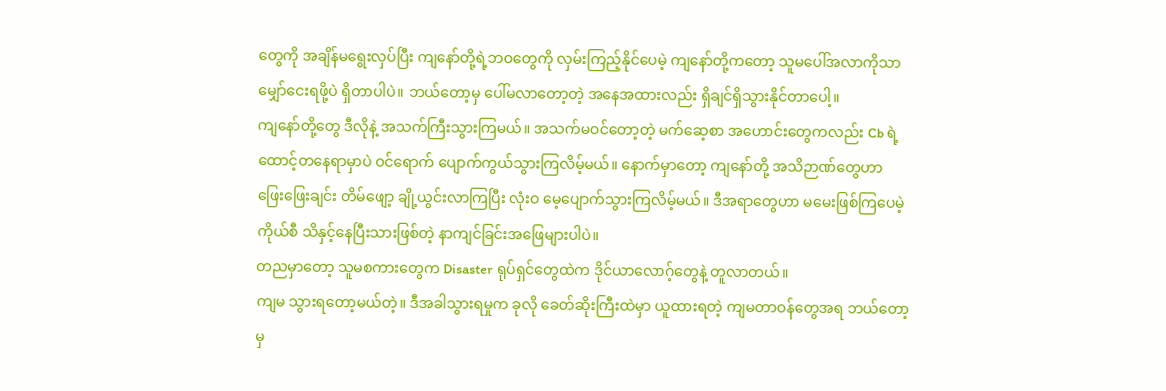တွေကို အချိန်မရွေးလှပ်ပြီး ကျနော်တို့ရဲ့ဘဝတွေကို လှမ်းကြည့်နိုင်ပေမဲ့ ကျနော်တို့ကတော့ သူမပေါ်အလာကိုသာ မျှော်ငေးရဖို့ပဲ ရှိတာပါပဲ။ ဘယ်တော့မှ ပေါ်မလာတော့တဲ့ အနေအထားလည်း ရှိချင်ရှိသွားနိုင်တာပေါ့။
ကျနော်တို့တွေ ဒီလိုနဲ့ အသက်ကြီးသွားကြမယ်။ အသက်မဝင်တော့တဲ့ မက်ဆေ့စာ အဟောင်းတွေကလည်း Cb ရဲ့ ထောင့်တနေရာမှာပဲ ဝင်ရောက် ပျောက်ကွယ်သွားကြလိမ့်မယ်။ နောက်မှာတော့ ကျနော်တို့ အသိဉာဏ်တွေဟာ ဖြေးဖြေးချင်း တိမ်ဖျော့ ချို့ယွင်းလာကြပြီး လုံးဝ မေ့ပျောက်သွားကြလိမ့်မယ်။ ဒီအရာတွေဟာ မမေးဖြစ်ကြပေမဲ့ ကိုယ်စီ သိနှင့်နေပြီးသားဖြစ်တဲ့ နာကျင်ခြင်းအဖြေများပါပဲ။
တညမှာတော့ သူမစကားတွေက Disaster ရုပ်ရှင်တွေထဲက ဒိုင်ယာလောဂ့်တွေနဲ့ တူလာတယ်။
ကျမ သွားရတော့မယ်တဲ့။ ဒီအခါသွားရမှုက ခုလို ခေတ်ဆိုးကြီးထဲမှာ ယူထားရတဲ့ ကျမတာဝန်တွေအရ ဘယ်တော့မှ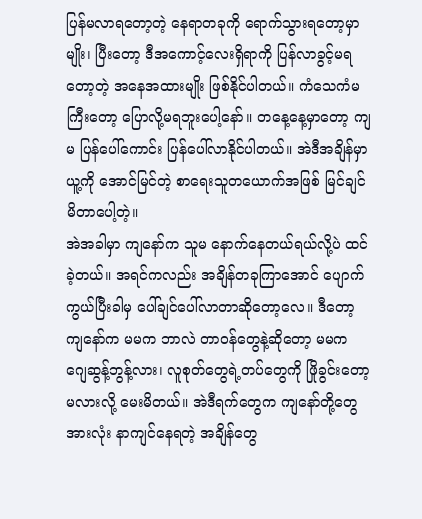ပြန်မလာရတော့တဲ့ နေရာတခုကို ရောက်သွားရတော့မှာမျိုး၊ ပြီးတော့ ဒီအကောင့်လေးရှိရာကို ပြန်လာခွင့်မရတော့တဲ့ အနေအထားမျိုး ဖြစ်နိုင်ပါတယ်။ ကံသေကံမကြီးတော့ ပြောလို့မရဘူးပေါ့နော်။ တနေ့နေ့မှာတော့ ကျမ ပြန်ပေါ်ကောင်း ပြန်ပေါ်လာနိုင်ပါတယ်။ အဲဒီအချိန်မှာ ယူ့ကို အောင်မြင်တဲ့ စာရေးသူတယောက်အဖြစ် မြင်ချင်မိတာပေါ့တဲ့။
အဲအခါမှာ ကျနော်က သူမ နောက်နေတယ်ရယ်လို့ပဲ ထင်ခဲ့တယ်။ အရင်ကလည်း အချိန်တခုကြာအောင် ပျောက်ကွယ်ပြီးခါမှ ပေါ်ချင်ပေါ်လာတာဆိုတော့လေ။ ဒီတော့ ကျနော်က မမက ဘာလဲ တာဝန်တွေနဲ့ဆိုတော့ မမက ဂျေဆွန့်ဘွန့်လား၊ လူစုတ်တွေရဲ့တပ်တွေကို ဖြိုခွင်းတော့မလားလို့ မေးမိတယ်။ အဲဒီရက်တွေက ကျနော်တို့တွေအားလုံး နာကျင်နေရတဲ့ အချိန်တွေ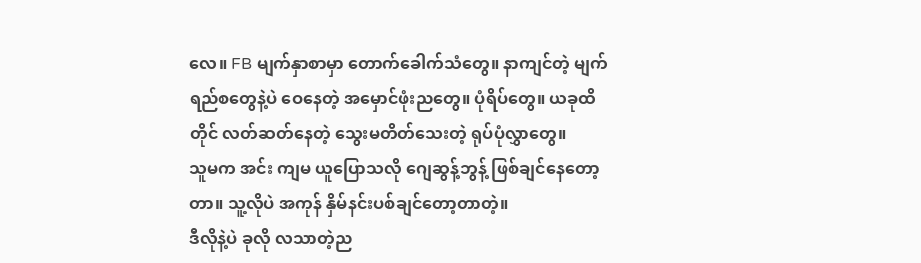လေ။ FB မျက်နှာစာမှာ တောက်ခေါက်သံတွေ။ နာကျင်တဲ့ မျက်ရည်စတွေနဲ့ပဲ ဝေနေတဲ့ အမှောင်ဖုံးညတွေ။ ပုံရိပ်တွေ။ ယခုထိတိုင် လတ်ဆတ်နေတဲ့ သွေးမတိတ်သေးတဲ့ ရုပ်ပုံလွှာတွေ။
သူမက အင်း ကျမ ယူပြောသလို ဂျေဆွန့်ဘွန့် ဖြစ်ချင်နေတော့တာ။ သူ့လိုပဲ အကုန် နှိမ်နင်းပစ်ချင်တော့တာတဲ့။
ဒီလိုနဲ့ပဲ ခုလို လသာတဲ့ည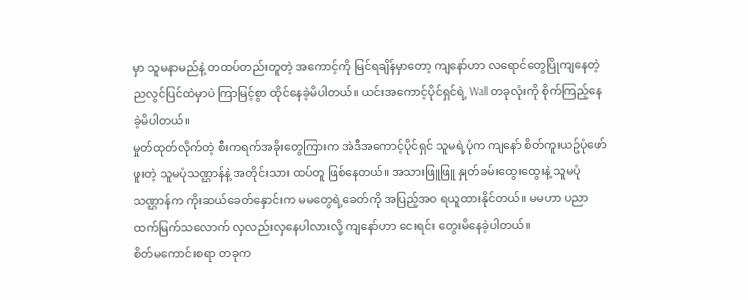မှာ သူမနာမည်နဲ့ တထပ်တည်းတူတဲ့ အကောင့်ကို မြင်ရချိန်မှာတော့ ကျနော်ဟာ လရောင်တွေပြိုကျနေတဲ့ ညလွင်ပြင်ထဲမှာပဲ ကြာမြင့်စွာ ထိုင်နေခဲ့မိပါတယ်။ ယင်းအကောင့်ပိုင်ရှင်ရဲ့ Wall တခုလုံးကို စိုက်ကြည့်နေခဲ့မိပါတယ်။
မှုတ်ထုတ်လိုက်တဲ့ စီးကရက်အခိုးတွေကြားက အဲဒီအကောင့်ပိုင်ရှင် သူမရဲ့ပုံက ကျနော် စိတ်ကူးယဥ်ပုံဖော်ဖူးတဲ့ သူမပုံသဏ္ဌာန်နဲ့ အတိုင်းသား ထပ်တူ ဖြစ်နေတယ်။ အသားဖြူဖြူ နှုတ်ခမ်းထွေးထွေးနဲ့ သူမပုံသဏ္ဌာန်က ကိုးဆယ်ခေတ်နှောင်းက မမတွေရဲ့ခေတ်ကို အပြည့်အဝ ရယူထားနိုင်တယ်။ မမဟာ ပညာထက်မြက်သလောက် လှလည်းလှနေပါလားလို့ ကျနော်ဟာ ငေးရင်း တွေးမိနေခဲ့ပါတယ်။
စိတ်မကောင်းစရာ တခုက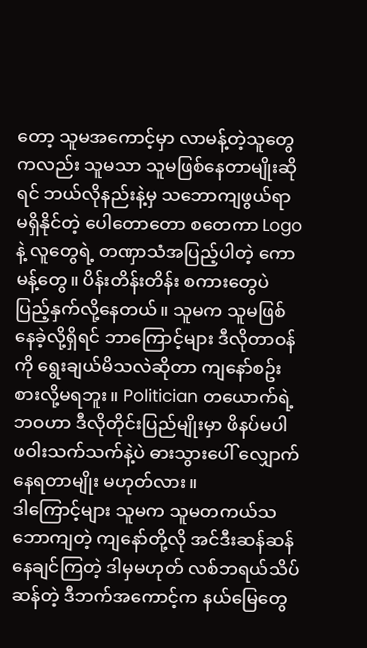တော့ သူမအကောင့်မှာ လာမန့်တဲ့သူတွေကလည်း သူမသာ သူမဖြစ်နေတာမျိုးဆိုရင် ဘယ်လိုနည်းနဲ့မှ သဘောကျဖွယ်ရာ မရှိနိုင်တဲ့ ပေါတောတော စတေကာ Logo နဲ့ လူတွေရဲ့ တဏှာသံအပြည့်ပါတဲ့ ကောမန့်တွေ။ ပိန်းတိန်းတိန်း စကားတွေပဲ ပြည့်နှက်လို့နေတယ်။ သူမက သူမဖြစ်နေခဲ့လို့ရှိရင် ဘာကြောင့်များ ဒီလိုတာဝန်ကို ရွေးချယ်မိသလဲဆိုတာ ကျနော်စဥ်းစားလို့မရဘူး။ Politician တယောက်ရဲ့ဘဝဟာ ဒီလိုတိုင်းပြည်မျိုးမှာ ဖိနပ်မပါ ဖဝါးသက်သက်နဲ့ပဲ ဓားသွားပေါ် လျှောက်နေရတာမျိုး မဟုတ်လား။
ဒါကြောင့်များ သူမက သူမတကယ်သဘောကျတဲ့ ကျနော်တို့လို အင်ဒီးဆန်ဆန် နေချင်ကြတဲ့ ဒါမှမဟုတ် လစ်ဘရယ်သိပ်ဆန်တဲ့ ဒီဘက်အကောင့်က နယ်မြေတွေ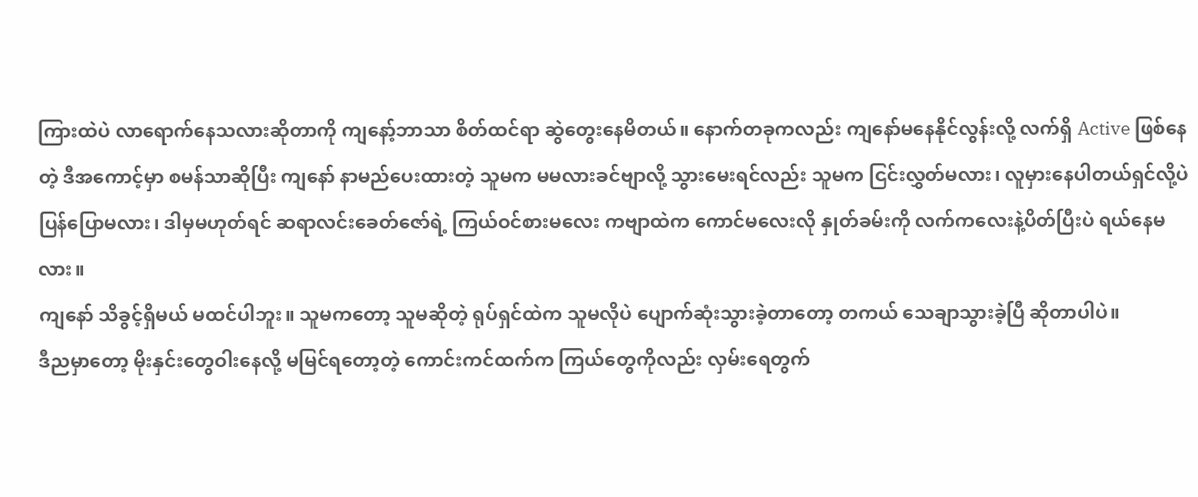ကြားထဲပဲ လာရောက်နေသလားဆိုတာကို ကျနော့်ဘာသာ စိတ်ထင်ရာ ဆွဲတွေးနေမိတယ်။ နောက်တခုကလည်း ကျနော်မနေနိုင်လွန်းလို့ လက်ရှိ Active ဖြစ်နေတဲ့ ဒီအကောင့်မှာ စမန်သာဆိုပြီး ကျနော် နာမည်ပေးထားတဲ့ သူမက မမလားခင်ဗျာလို့ သွားမေးရင်လည်း သူမက ငြင်းလွှတ်မလား၊ လူမှားနေပါတယ်ရှင်လို့ပဲ ပြန်ပြောမလား၊ ဒါမှမဟုတ်ရင် ဆရာလင်းခေတ်ဇော်ရဲ့ ကြယ်ဝင်စားမလေး ကဗျာထဲက ကောင်မလေးလို နှုတ်ခမ်းကို လက်ကလေးနဲ့ပိတ်ပြီးပဲ ရယ်နေမလား။
ကျနော် သိခွင့်ရှိမယ် မထင်ပါဘူး။ သူမကတော့ သူမဆိုတဲ့ ရုပ်ရှင်ထဲက သူမလိုပဲ ပျောက်ဆုံးသွားခဲ့တာတော့ တကယ် သေချာသွားခဲ့ပြီ ဆိုတာပါပဲ။
ဒီညမှာတော့ မိုးနှင်းတွေဝါးနေလို့ မမြင်ရတော့တဲ့ ကောင်းကင်ထက်က ကြယ်တွေကိုလည်း လှမ်းရေတွက်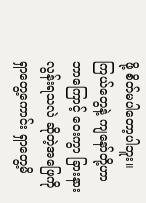ဖို့ စိတ်မပါတော့ပါဘူး။
ကြယ်တွေနဲ့ ကျနော်တို့ဟာ ဘာကြောင့် ဝေးကွာ ခြားနားလွန်းရသလဲ ဆိုတဲ့အဖြေကို ရှာတွေ့ကောင်း ရှာတွေ့မိ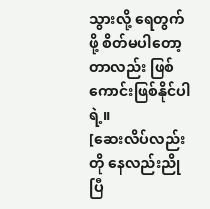သွားလို့ ရေတွက်ဖို့ စိတ်မပါတော့တာလည်း ဖြစ်ကောင်းဖြစ်နိုင်ပါရဲ့။
[ဆေးလိပ်လည်းတို နေလည်းညိုပြီ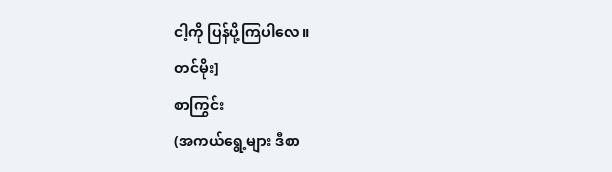ငါ့ကို ပြန်ပို့ကြပါလေ။
တင်မိုး]
စာကြွင်း
(အကယ်ရွေ့များ ဒီစာ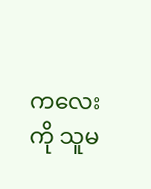ကလေးကို သူမ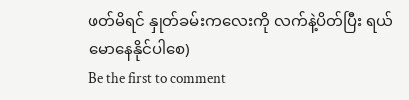ဖတ်မိရင် နှုတ်ခမ်းကလေးကို လက်နဲ့ပိတ်ပြီး ရယ်မောနေနိုင်ပါစေ)
Be the first to comment